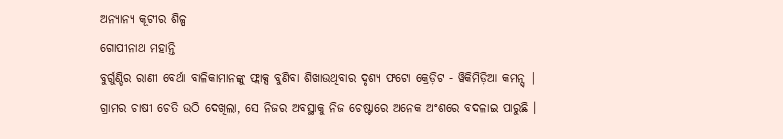ଅନ୍ୟାନ୍ୟ କୂଟୀର ଶିଳ୍ପ
ଗୋପୀନାଥ ମହାନ୍ତି
ବୁର୍ଗୁଣ୍ଡିର ରାଣୀ ବେର୍ଥା ବାଳିକାମାନଙ୍କୁ ଫ୍ଲାକ୍ସ ବୁଣିବା ଶିଖାଉଥିବାର ଦୃଶ୍ୟ ଫଟୋ କ୍ରେଡ଼ିଟ - ୱିକିମିଡ଼ିଆ କମନ୍ସ୍ |
ଗ୍ରାମର ଚାଷୀ ଚେତି ଉଠି ଦେଖିଲା, ସେ ନିଜର ଅବସ୍ଥାକୁ ନିଜ ଚେଷ୍ଟାରେ ଅନେକ ଅଂଶରେ ବଦଳାଇ ପାରୁଛି ।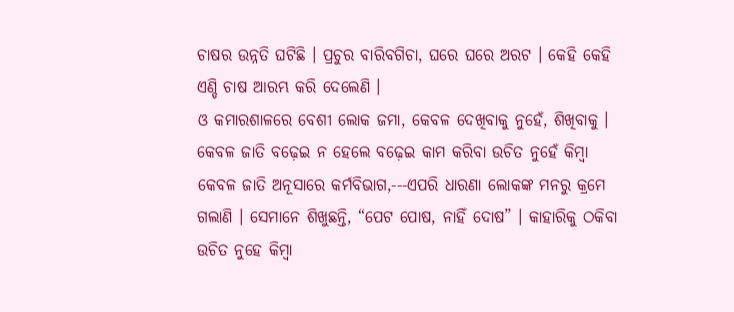ଚାଷର ଉନ୍ନତି ଘଟିଛି । ପ୍ରଚୁର ବାରିବଗିଚା, ଘରେ ଘରେ ଅରଟ । କେହି କେହି ଏଣ୍ଡି ଚାଷ ଆରମ୍ଭ କରି ଦେଲେଣି ।
ଓ କମାରଶାଳରେ ବେଶୀ ଲୋକ ଜମା, କେବଳ ଦେଖିବାକୁ ନୁହେଁ, ଶିଖିବାକୁ । କେବଳ ଜାତି ବଢ଼େଇ ନ ହେଲେ ବଢ଼େଇ କାମ କରିବା ଉଚିତ ନୁହେଁ କିମ୍ବା କେବଳ ଜାତି ଅନୂସାରେ କର୍ମବିଭାଗ,---ଏପରି ଧାରଣା ଲୋକଙ୍କ ମନରୁ କ୍ରମେ ଗଲାଣି । ସେମାନେ ଶିଖୁଛନ୍ତି, “ପେଟ ପୋଷ, ନାହିଁ ଦୋଷ” । କାହାରିକୁ ଠକିବା ଉଚିତ ନୁହେ କିମ୍ବା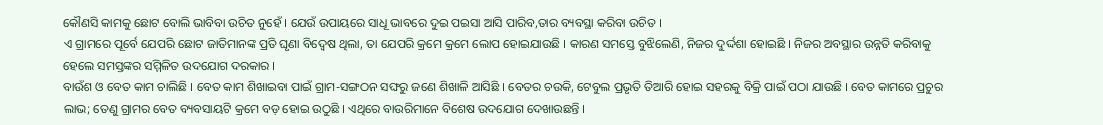କୌଣସି କାମକୁ ଛୋଟ ବୋଲି ଭାବିବା ଉଚିତ ନୁହେଁ । ଯେଉଁ ଉପାୟରେ ସାଧୂ ଭାବରେ ଦୁଇ ପଇସା ଆସି ପାରିବ,ତାର ବ୍ୟବସ୍ଥା କରିବା ଉଚିତ ।
ଏ ଗ୍ରାମରେ ପୂର୍ବେ ଯେପରି ଛୋଟ ଜାତିମାନଙ୍କ ପ୍ରତି ଘୃଣା ବିଦ୍ୱେଷ ଥିଲା, ତା ଯେପରି କ୍ରମେ କ୍ରମେ ଲୋପ ହୋଇଯାଉଛି । କାରଣ ସମସ୍ତେ ବୁଝିଲେଣି, ନିଜର ଦୁର୍ଦ୍ଦଶା ହୋଇଛି । ନିଜର ଅବସ୍ଥାର ଉନ୍ନତି କରିବାକୁ ହେଲେ ସମସ୍ତଙ୍କର ସମ୍ମିଳିତ ଉଦଯୋଗ ଦରକାର ।
ବାଉଁଶ ଓ ବେତ କାମ ଚାଲିଛି । ବେତ କାମ ଶିଖାଇବା ପାଇଁ ଗ୍ରାମ-ସଙ୍ଗଠନ ସଙ୍ଘରୁ ଜଣେ ଶିଖାଳି ଆସିଛି । ବେତର ଚଉକି, ଟେବୁଲ ପ୍ରଭୃତି ତିଆରି ହୋଇ ସହରକୁ ବିକ୍ରି ପାଇଁ ପଠା ଯାଉଛି । ବେତ କାମରେ ପ୍ରଚୁର ଲାଭ; ତେଣୁ ଗ୍ରାମର ବେତ ବ୍ୟବସାୟଟି କ୍ରମେ ବଡ଼ ହୋଇ ଉଠୁଛି । ଏଥିରେ ବାଉରିମାନେ ବିଶେଷ ଉଦଯୋଗ ଦେଖାଉଛନ୍ତି ।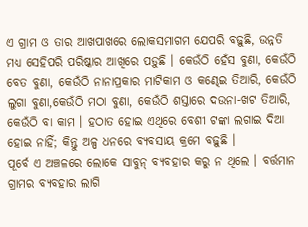ଏ ଗ୍ରାମ ଓ ତାର ଆଖପାଖରେ ଲୋକସମାଗମ ଯେପରି ବଢ଼ୁଛି, ଉନ୍ନତି ମଧ୍ୟ ସେହିପରି ପରିଷ୍କାର ଆଖିରେ ପଡ଼ୁଛି । କେଉଁଠି ହେଁସ ବୁଣା, କେଉଁଠି ବେତ ବୁଣା, କେଉଁଠି ନାନାପ୍ରକାର ମାଟିକାମ ଓ କଣ୍ଢେଇ ତିଆରି, କେଉଁଠି ଲୁଗା ବୁଣା,କେଉଁଠି ମଠା ବୁଣା, କେଉଁଠି ଶସ୍ତାରେ ଦଉନା-ଖଟ ତିଆରି, କେଉଁଠି ବା କାମ । ହଠାତ ହୋଇ ଏଥିରେ ବେଶୀ ଟଙ୍କା ଲଗାଇ ଦିଆ ହୋଇ ନାହିଁ; କିନ୍ତୁ ଅଳ୍ପ ଧନରେ ବ୍ୟବସାୟ କ୍ରମେ ବଢ଼ୁଛି ।
ପୂର୍ବେ ଏ ଅଞ୍ଚଳରେ ଲୋକେ ସାବୁନ୍ ବ୍ୟବହାର କରୁ ନ ଥିଲେ । ବର୍ତ୍ତମାନ ଗ୍ରାମର ବ୍ୟବହାର ଲାଗି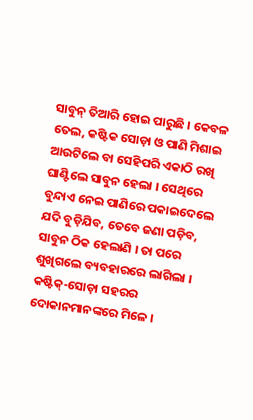ସାବୁନ୍ ତିଆରି ହୋଇ ପାରୁଛି । କେବଳ ତେଲ, କଷ୍ଟିକ ସୋଡ଼ା ଓ ପାଣି ମିଶାଇ ଆଉଟିଲେ ବା ସେହିପରି ଏକାଠି ରଖି ଘାଣ୍ଟିଲେ ସାବୁନ ହେଲା । ସେଥିରେ ବୁନ୍ଦାଏ ନେଇ ପାଣିରେ ପକାଇଦେଲେ ଯଦି ବୁଡ଼ିଯିବ, ତେବେ ଜଣା ପଡ଼ିବ, ସାବୁନ ଠିକ ହେଲାଣି । ତା ପରେ ଶୁଖିଗଲେ ବ୍ୟବହାରରେ ଲାଗିଲା । କଷ୍ଟିକ୍-ସୋଡ଼ା ସହରର ଦୋକାନମାନଙ୍କରେ ମିଳେ ।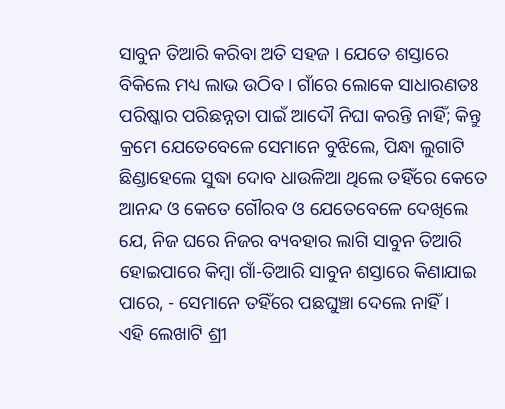ସାବୁନ ତିଆରି କରିବା ଅତି ସହଜ । ଯେତେ ଶସ୍ତାରେ ବିକିଲେ ମଧ୍ୟ ଲାଭ ଉଠିବ । ଗାଁରେ ଲୋକେ ସାଧାରଣତଃ ପରିଷ୍କାର ପରିଛନ୍ନତା ପାଇଁ ଆଦୌ ନିଘା କରନ୍ତି ନାହିଁ; କିନ୍ତୁ କ୍ରମେ ଯେତେବେଳେ ସେମାନେ ବୁଝିଲେ, ପିନ୍ଧା ଲୁଗାଟି ଛିଣ୍ଡାହେଲେ ସୁଦ୍ଧା ଦୋବ ଧାଉଳିଆ ଥିଲେ ତହିଁରେ କେତେ ଆନନ୍ଦ ଓ କେତେ ଗୌରବ ଓ ଯେତେବେଳେ ଦେଖିଲେ ଯେ, ନିଜ ଘରେ ନିଜର ବ୍ୟବହାର ଲାଗି ସାବୁନ ତିଆରି ହୋଇପାରେ କିମ୍ବା ଗାଁ-ତିଆରି ସାବୁନ ଶସ୍ତାରେ କିଣାଯାଇ ପାରେ, - ସେମାନେ ତହିଁରେ ପଛଘୁଞ୍ଚା ଦେଲେ ନାହିଁ ।
ଏହି ଲେଖାଟି ଶ୍ରୀ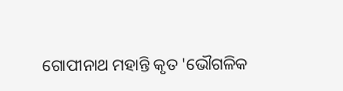ଗୋପୀନାଥ ମହାନ୍ତି କୃତ 'ଭୌଗଳିକ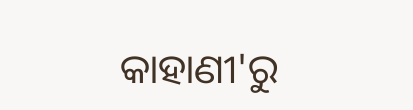କାହାଣୀ'ରୁ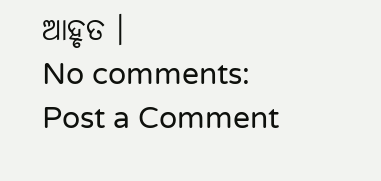ଆହୃତ ।
No comments:
Post a Comment